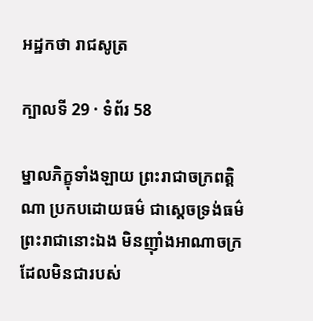អដ្ឋកថា រាជសូត្រ

ក្បាលទី 29 · ទំព័រ 58

ម្នាលភិក្ខុទាំងឡាយ ព្រះរាជាចក្រពត្តិណា ប្រកបដោយធម៌ ជាស្តេចទ្រង់ធម៌ ព្រះរាជានោះឯង មិនញ៉ាំងអាណាចក្រ ដែលមិនជារបស់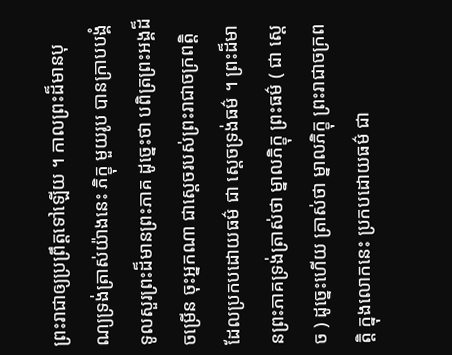ព្រះរាជាឲ្យប្រព្រឹត្តទៅឡើយ ។ កាលព្រះដ៏មានបុណ្យទ្រង់ត្រាស់យ៉ាងនេះ ភិក្ខុ មួយរូប បានក្រាបបង្គំទូលសួរព្រះដ៏មានព្រះភាគ ដូច្នេះថា បពិត្រព្រះអង្គដ៏ ចម្រើន ចុះអ្នកណា ជាស្តេចរបស់ព្រះរាជាចក្រពត្តិដែលប្រកបដោយធម៌ ជា ស្តេចទ្រង់ធម៌ ។ ព្រះដ៏មានព្រះភាគទ្រង់ត្រាស់ថា ម្នាលភិក្ខុ ព្រះធម៌ ( ជា ស្តេច ) ដូច្នេះហើយ ត្រាស់ថា ម្នាលភិក្ខុ ព្រះរាជាចក្រពត្តិ ក្នុងលោកនេះ ប្រកបដោយធម៌ ជា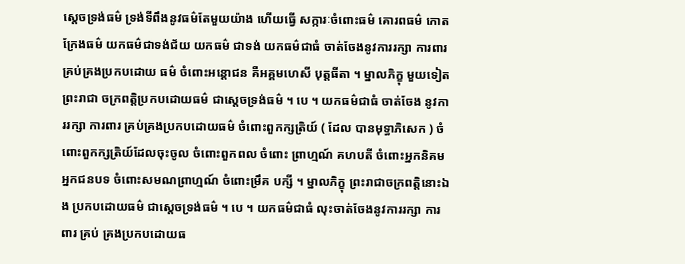ស្តេចទ្រង់ធម៌ ទ្រង់ទីពឹងនូវធម៌តែមួយយ៉ាង ហើយធ្វើ សក្ការៈចំពោះធម៌ គោរពធម៌ កោតក្រែងធម៌ យកធម៌ជាទង់ជ័យ យកធម៌ ជាទង់ យកធម៌ជាធំ ចាត់ចែងនូវការរក្សា ការពារ គ្រប់គ្រងប្រកបដោយ ធម៌ ចំពោះអន្តោជន គឺអគ្គមហេសី បុត្តធីតា ។ ម្នាលភិក្ខុ មួយទៀត ព្រះរាជា ចក្រពត្តិប្រកបដោយធម៌ ជាស្តេចទ្រង់ធម៌ ។ បេ ។ យកធម៌ជាធំ ចាត់ចែង នូវការរក្សា ការពារ គ្រប់គ្រងប្រកបដោយធម៌ ចំពោះពួកក្សត្រិយ៍ ( ដែល បានមុទ្ធាភិសេក ) ចំពោះពួកក្សត្រិយ៍ដែលចុះចូល ចំពោះពួកពល ចំពោះ ព្រាហ្មណ៍ គហបតី ចំពោះអ្នកនិគម អ្នកជនបទ ចំពោះសមណព្រាហ្មណ៍ ចំពោះម្រឹគ បក្សី ។ ម្នាលភិក្ខុ ព្រះរាជាចក្រពត្តិនោះឯង ប្រកបដោយធម៌ ជាស្តេចទ្រង់ធម៌ ។ បេ ។ យកធម៌ជាធំ លុះចាត់ចែងនូវការរក្សា ការពារ គ្រប់ គ្រងប្រកបដោយធ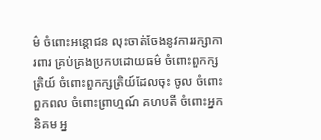ម៌ ចំពោះអន្តោជន លុះចាត់ចែងនូវការរក្សាកា រពារ គ្រប់គ្រងប្រកបដោយធម៌ ចំពោះពួកក្សត្រិយ៍ ចំពោះពួកក្សត្រិយ៍ដែលចុះ ចូល ចំពោះពួកពល ចំពោះព្រាហ្មណ៍ គហបតី ចំពោះអ្នកនិគម អ្ន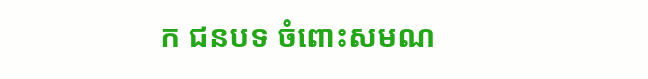ក ជនបទ ចំពោះសមណ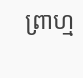ព្រាហ្ម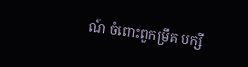ណ៍ ចំពោះពួកម្រឹគ បក្សី